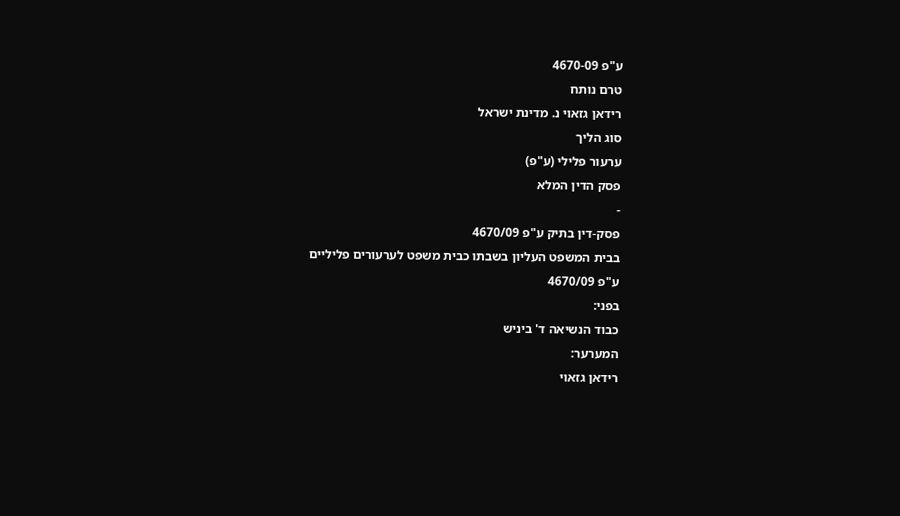ע"פ 4670-09
טרם נותח
רידאן גזאוי נ. מדינת ישראל
סוג הליך
ערעור פלילי (ע"פ)
פסק הדין המלא
-
פסק-דין בתיק ע"פ 4670/09
בבית המשפט העליון בשבתו כבית משפט לערעורים פליליים
ע"פ 4670/09
בפני:
כבוד הנשיאה ד' ביניש
המערער:
רידאן גזאוי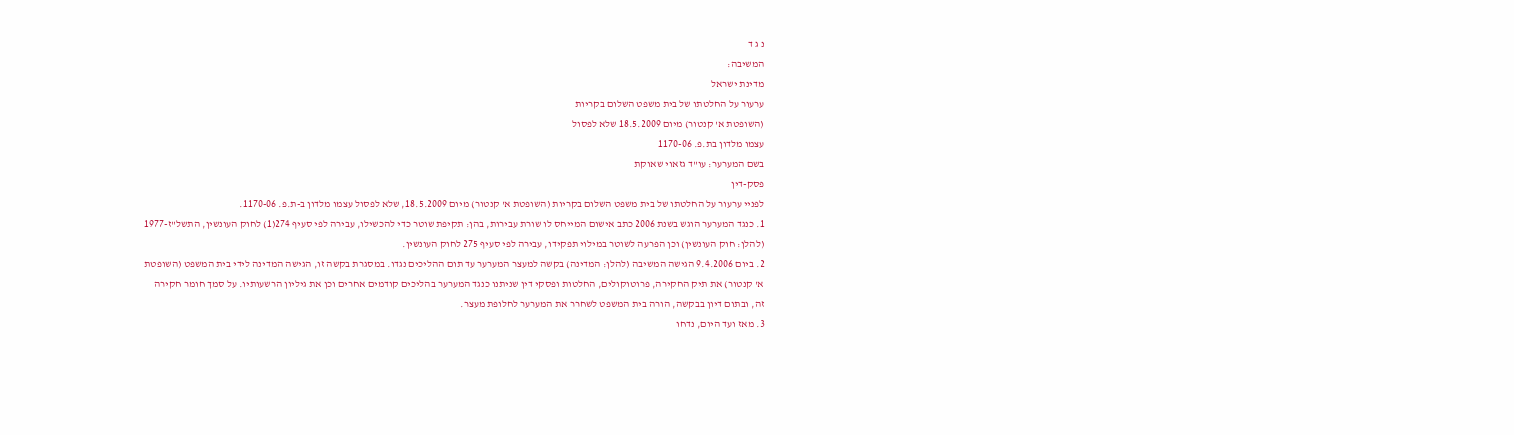נ ג ד
המשיבה:
מדינת ישראל
ערעור על החלטתו של בית משפט השלום בקריות
(השופטת א' קנטור) מיום 18.5.2009 שלא לפסול
עצמו מלדון בת.פ. 1170-06
בשם המערער: עו"ד גזאוי שאוקת
פסק-דין
לפניי ערעור על החלטתו של בית משפט השלום בקריות (השופטת א' קנטור) מיום 18.5.2009, שלא לפסול עצמו מלדון ב-ת.פ. 1170-06.
1. כנגד המערער הוגש בשנת 2006 כתב אישום המייחס לו שורת עבירות, בהן: תקיפת שוטר כדי להכשילו, עבירה לפי סעיף 274(1) לחוק העונשין, התשל"ז-1977 (להלן: חוק העונשין) וכן הפרעה לשוטר במילוי תפקידו, עבירה לפי סעיף 275 לחוק העונשין.
2. ביום 9.4.2006 הגישה המשיבה (להלן: המדינה) בקשה למעצר המערער עד תום ההליכים נגדו. במסגרת בקשה זו, הגישה המדינה לידי בית המשפט (השופטת א' קנטור) את תיק החקירה, פרוטוקולים, החלטות ופסקי דין שניתנו כנגד המערער בהליכים קודמים אחרים וכן את גיליון הרשעותיו. על סמך חומר חקירה זה, ובתום דיון בבקשה, הורה בית המשפט לשחרר את המערער לחלופת מעצר.
3. מאז ועד היום, נדחו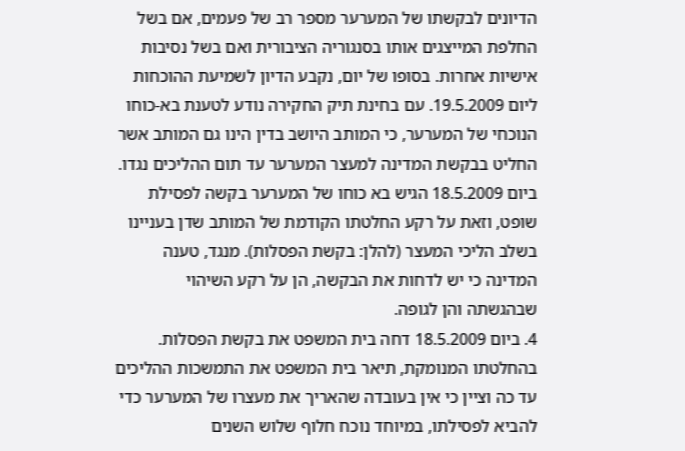הדיונים לבקשתו של המערער מספר רב של פעמים, אם בשל החלפת המייצגים אותו בסנגוריה הציבורית ואם בשל נסיבות אישיות אחרות. בסופו של יום, נקבע הדיון לשמיעת ההוכחות ליום 19.5.2009. עם בחינת תיק החקירה נודע לטענת בא-כוחו הנוכחי של המערער, כי המותב היושב בדין הינו גם המותב אשר החליט בבקשת המדינה למעצר המערער עד תום ההליכים נגדו. ביום 18.5.2009 הגיש בא כוחו של המערער בקשה לפסילת שופט, וזאת על רקע החלטתו הקודמת של המותב שדן בעניינו בשלב הליכי המעצר (להלן: בקשת הפסלות). מנגד, טענה המדינה כי יש לדחות את הבקשה, הן על רקע השיהוי שבהגשתה והן לגופה.
4. ביום 18.5.2009 דחה בית המשפט את בקשת הפסלות. בהחלטתו המנומקת, תיאר בית המשפט את התמשכות ההליכים עד כה וציין כי אין בעובדה שהאריך את מעצרו של המערער כדי להביא לפסילתו, במיוחד נוכח חלוף שלוש השנים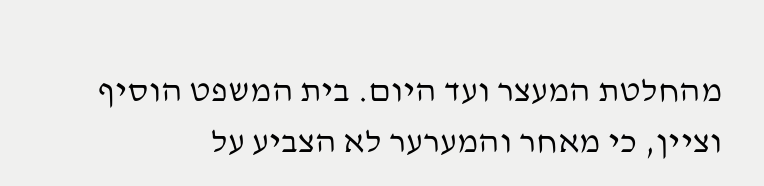מהחלטת המעצר ועד היום. בית המשפט הוסיף וציין, כי מאחר והמערער לא הצביע על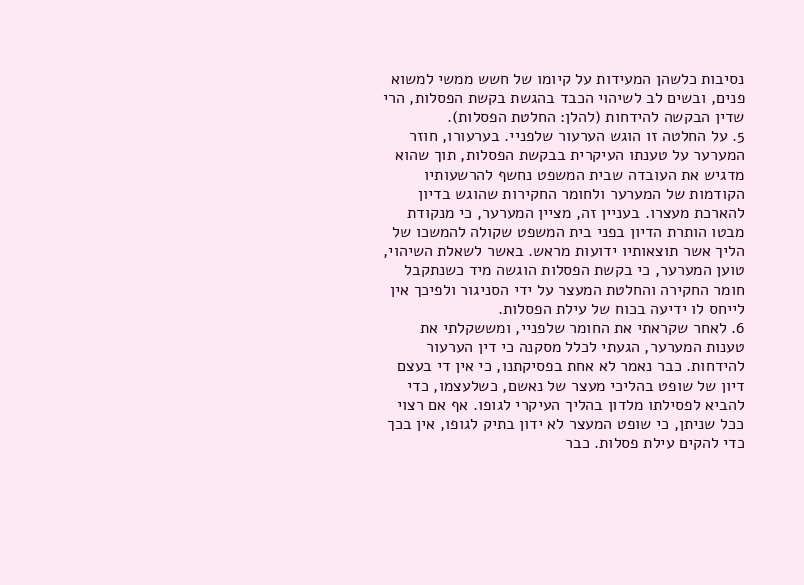נסיבות כלשהן המעידות על קיומו של חשש ממשי למשוא פנים, ובשים לב לשיהוי הכבד בהגשת בקשת הפסלות, הרי שדין הבקשה להידחות (להלן: החלטת הפסלות).
5. על החלטה זו הוגש הערעור שלפניי. בערעורו, חוזר המערער על טענתו העיקרית בבקשת הפסלות, תוך שהוא מדגיש את העובדה שבית המשפט נחשף להרשעותיו הקודמות של המערער ולחומר החקירות שהוגש בדיון להארכת מעצרו. בעניין זה, מציין המערער, כי מנקודת מבטו הותרת הדיון בפני בית המשפט שקולה להמשכו של הליך אשר תוצאותיו ידועות מראש. באשר לשאלת השיהוי, טוען המערער, כי בקשת הפסלות הוגשה מיד כשנתקבל חומר החקירה והחלטת המעצר על ידי הסניגור ולפיכך אין לייחס לו ידיעה בכוח של עילת הפסלות.
6. לאחר שקראתי את החומר שלפניי, ומששקלתי את טענות המערער, הגעתי לכלל מסקנה כי דין הערעור להידחות. כבר נאמר לא אחת בפסיקתנו, כי אין די בעצם דיון של שופט בהליכי מעצר של נאשם, כשלעצמו, כדי להביא לפסילתו מלדון בהליך העיקרי לגופו. אף אם רצוי ככל שניתן, כי שופט המעצר לא ידון בתיק לגופו, אין בכך כדי להקים עילת פסלות. כבר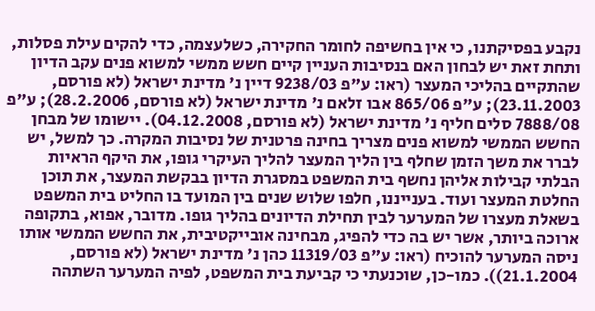נקבע בפסיקתנו, כי אין בחשיפה לחומר החקירה, כשלעצמה, כדי להקים עילת פסלות, ותחת זאת יש לבחון האם בנסיבות העניין קיים חשש ממשי למשוא פנים עקב הדיון שהתקיים בהליכי המעצר (ראו: ע"פ 9238/03 דיין נ' מדינת ישראל (לא פורסם, 23.11.2003); ע"פ 865/06 אבו זלאם נ' מדינת ישראל (לא פורסם, 28.2.2006); ע"פ 7888/08 סלים חליף נ' מדינת ישראל (לא פורסם, 04.12.2008). יישומו של מבחן החשש הממשי למשוא פנים מצריך בחינה פרטנית של נסיבות המקרה. כך למשל, יש לברר את משך הזמן שחלף בין הליך המעצר להליך העיקרי גופו, את היקף הראיות הבלתי קבילות אליהן נחשף בית המשפט במסגרת הדיון בבקשת המעצר, את תוכן החלטת המעצר ועוד. בענייננו, חלפו שלוש שנים בין המועד בו החליט בית המשפט בשאלת מעצרו של המערער לבין תחילת הדיונים בהליך גופו. מדובר, אפוא, בתקופה ארוכה ביותר, אשר יש בה כדי להפיג, מבחינה אובייקטיבית, את החשש הממשי אותו ניסה המערער להוכיח (ראו: ע"פ 11319/03 כהן נ' מדינת ישראל (לא פורסם, 21.1.2004)). כמו-כן, שוכנעתי כי קביעת בית המשפט, לפיה המערער השתהה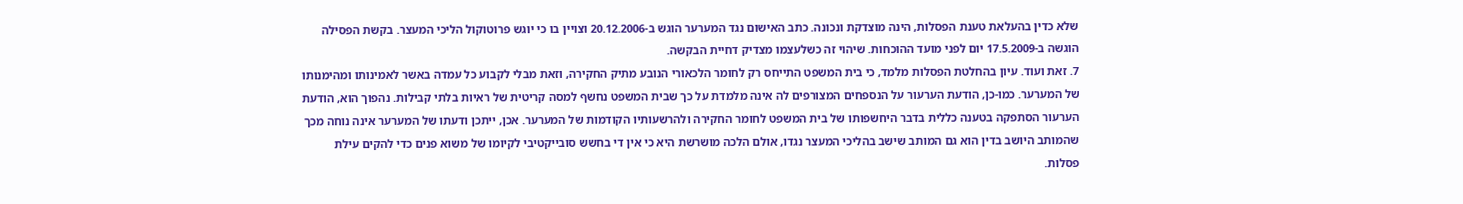שלא כדין בהעלאת טענת הפסלות, הינה מוצדקת ונכונה. כתב האישום נגד המערער הוגש ב-20.12.2006 וצויין בו כי יוגש פרוטוקול הליכי המעצר. בקשת הפסילה הוגשה ב-17.5.2009 יום לפני מועד ההוכחות. שיהוי זה כשלעצמו מצדיק דחיית הבקשה.
7. זאת ועוד. עיון בהחלטת הפסלות מלמד, כי בית המשפט התייחס רק לחומר הלכאורי הנובע מתיק החקירה, וזאת מבלי לקבוע כל עמדה באשר לאמינותו ומהימנותו של המערער. כמו-כן, הודעת הערעור על הנספחים המצורפים לה אינה מלמדת על כך שבית המשפט נחשף למסה קריטית של ראיות בלתי קבילות. נהפוך הוא, הודעת הערעור הסתפקה בטענה כללית בדבר היחשפותו של בית המשפט לחומר החקירה ולהרשעותיו הקודמות של המערער. אכן, ייתכן ודעתו של המערער אינה נוחה מכך שהמותב היושב בדין הוא גם המותב שישב בהליכי המעצר נגדו, אולם הלכה מושרשת היא כי אין די בחשש סובייקטיבי לקיומו של משוא פנים כדי להקים עילת פסלות.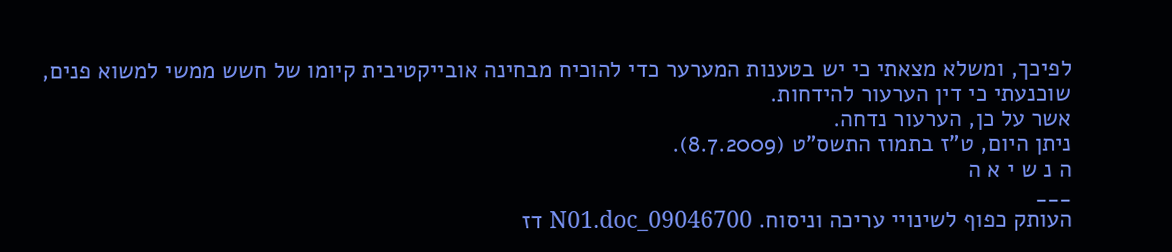לפיכך, ומשלא מצאתי כי יש בטענות המערער כדי להוכיח מבחינה אובייקטיבית קיומו של חשש ממשי למשוא פנים, שוכנעתי כי דין הערעור להידחות.
אשר על כן, הערעור נדחה.
ניתן היום, ט"ז בתמוז התשס"ט (8.7.2009).
ה נ ש י א ה
___
העותק כפוף לשינויי עריכה וניסוח. 09046700_N01.doc דז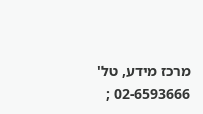מרכז מידע, טל' 02-6593666 ;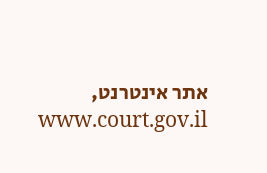אתר אינטרנט, www.court.gov.il